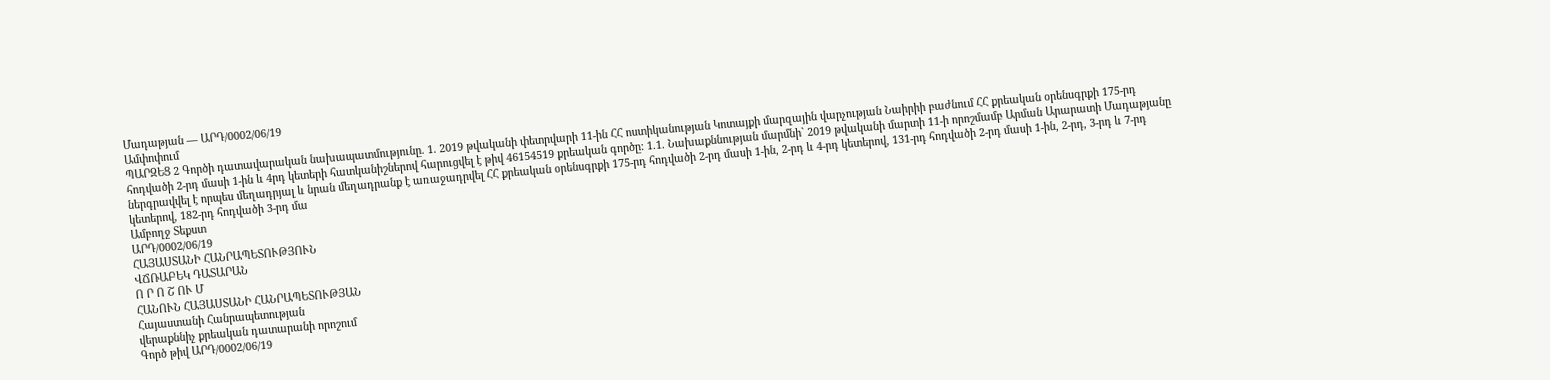Մադաթյան — ԱՐԴ/0002/06/19
Ամփոփում
ՊԱՐԶԵՑ 2 Գործի դատավարական նախապատմությունը. 1. 2019 թվականի փետրվարի 11-ին ՀՀ ոստիկանության Կոտայքի մարզային վարչության Նաիրիի բաժնում ՀՀ քրեական օրենսգրքի 175-րդ հոդվածի 2-րդ մասի 1-ին և 4րդ կետերի հատկանիշներով հարուցվել է թիվ 46154519 քրեական գործը: 1.1. Նախաքննության մարմնի` 2019 թվականի մարտի 11-ի որոշմամբ Արման Արարատի Մադաթյանը ներգրավվել է որպես մեղադրյալ և նրան մեղադրանք է առաջադրվել ՀՀ քրեական օրենսգրքի 175-րդ հոդվածի 2-րդ մասի 1-ին, 2-րդ և 4-րդ կետերով, 131-րդ հոդվածի 2-րդ մասի 1-ին, 2-րդ, 3-րդ և 7-րդ կետերով, 182-րդ հոդվածի 3-րդ մա
Ամբողջ Տեքստ
ԱՐԴ/0002/06/19
ՀԱՅԱՍՏԱՆԻ ՀԱՆՐԱՊԵՏՈՒԹՅՈՒՆ
ՎՃՌԱԲԵԿ ԴԱՏԱՐԱՆ
Ո Ր Ո Շ ՈՒ Մ
ՀԱՆՈՒՆ ՀԱՅԱՍՏԱՆԻ ՀԱՆՐԱՊԵՏՈՒԹՅԱՆ
Հայաստանի Հանրապետության
վերաքննիչ քրեական դատարանի որոշում
Գործ թիվ ԱՐԴ/0002/06/19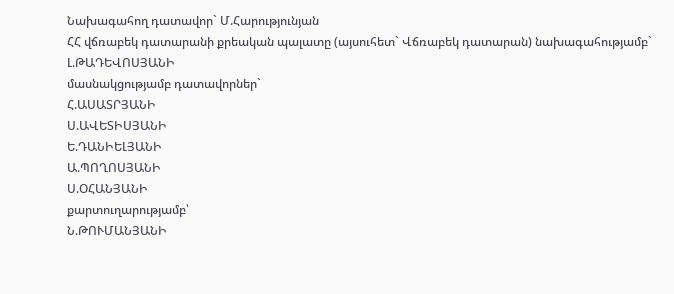Նախագահող դատավոր` Մ.Հարությունյան
ՀՀ վճռաբեկ դատարանի քրեական պալատը (այսուհետ` Վճռաբեկ դատարան) նախագահությամբ`
Լ.ԹԱԴԵՎՈՍՅԱՆԻ
մասնակցությամբ դատավորներ`
Հ.ԱՍԱՏՐՅԱՆԻ
Ս.ԱՎԵՏԻՍՅԱՆԻ
Ե.ԴԱՆԻԵԼՅԱՆԻ
Ա.ՊՈՂՈՍՅԱՆԻ
Ս.ՕՀԱՆՅԱՆԻ
քարտուղարությամբ՝
Ն.ԹՈՒՄԱՆՅԱՆԻ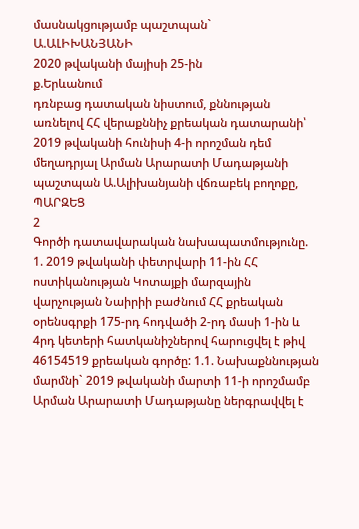մասնակցությամբ պաշտպան`
Ա.ԱԼԻԽԱՆՅԱՆԻ
2020 թվականի մայիսի 25-ին
ք.Երևանում
դռնբաց դատական նիստում, քննության առնելով ՀՀ վերաքննիչ քրեական դատարանի՝ 2019 թվականի հունիսի 4-ի որոշման դեմ մեղադրյալ Արման Արարատի Մադաթյանի պաշտպան Ա.Ալիխանյանի վճռաբեկ բողոքը,
ՊԱՐԶԵՑ
2
Գործի դատավարական նախապատմությունը.
1. 2019 թվականի փետրվարի 11-ին ՀՀ ոստիկանության Կոտայքի մարզային վարչության Նաիրիի բաժնում ՀՀ քրեական օրենսգրքի 175-րդ հոդվածի 2-րդ մասի 1-ին և 4րդ կետերի հատկանիշներով հարուցվել է թիվ 46154519 քրեական գործը: 1.1. Նախաքննության մարմնի` 2019 թվականի մարտի 11-ի որոշմամբ Արման Արարատի Մադաթյանը ներգրավվել է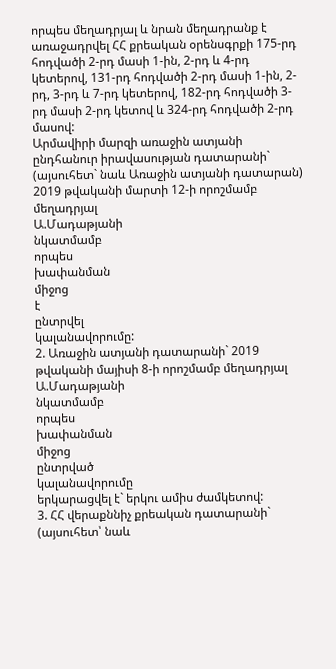որպես մեղադրյալ և նրան մեղադրանք է առաջադրվել ՀՀ քրեական օրենսգրքի 175-րդ հոդվածի 2-րդ մասի 1-ին, 2-րդ և 4-րդ կետերով, 131-րդ հոդվածի 2-րդ մասի 1-ին, 2-րդ, 3-րդ և 7-րդ կետերով, 182-րդ հոդվածի 3-րդ մասի 2-րդ կետով և 324-րդ հոդվածի 2-րդ մասով:
Արմավիրի մարզի առաջին ատյանի ընդհանուր իրավասության դատարանի` (այսուհետ` նաև Առաջին ատյանի դատարան) 2019 թվականի մարտի 12-ի որոշմամբ մեղադրյալ
Ա.Մադաթյանի
նկատմամբ
որպես
խափանման
միջոց
է
ընտրվել
կալանավորումը:
2. Առաջին ատյանի դատարանի` 2019 թվականի մայիսի 8-ի որոշմամբ մեղադրյալ Ա.Մադաթյանի
նկատմամբ
որպես
խափանման
միջոց
ընտրված
կալանավորումը
երկարացվել է` երկու ամիս ժամկետով:
3. ՀՀ վերաքննիչ քրեական դատարանի` (այսուհետ՝ նաև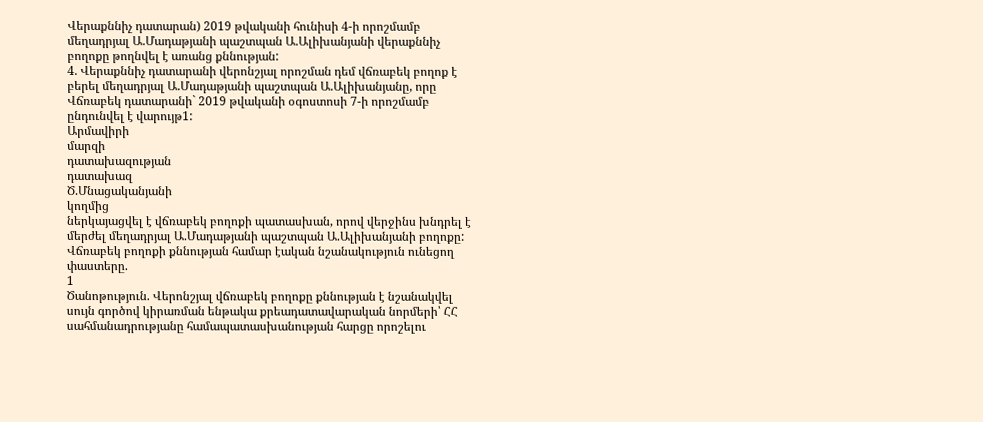Վերաքննիչ դատարան) 2019 թվականի հունիսի 4-ի որոշմամբ մեղադրյալ Ա.Մադաթյանի պաշտպան Ա.Ալիխանյանի վերաքննիչ բողոքը թողնվել է առանց քննության:
4. Վերաքննիչ դատարանի վերոնշյալ որոշման դեմ վճռաբեկ բողոք է բերել մեղադրյալ Ա.Մադաթյանի պաշտպան Ա.Ալիխանյանը, որը Վճռաբեկ դատարանի` 2019 թվականի օգոստոսի 7-ի որոշմամբ ընդունվել է վարույթ1:
Արմավիրի
մարզի
դատախազության
դատախազ
Ծ.Մնացականյանի
կողմից
ներկայացվել է վճռաբեկ բողոքի պատասխան, որով վերջինս խնդրել է մերժել մեղադրյալ Ա.Մադաթյանի պաշտպան Ա.Ալիխանյանի բողոքը:
Վճռաբեկ բողոքի քննության համար էական նշանակություն ունեցող փաստերը.
1
Ծանոթություն. Վերոնշյալ վճռաբեկ բողոքը քննության է նշանակվել սույն գործով կիրառման ենթակա քրեադատավարական նորմերի՝ ՀՀ սահմանադրությանը համապատասխանության հարցը որոշելու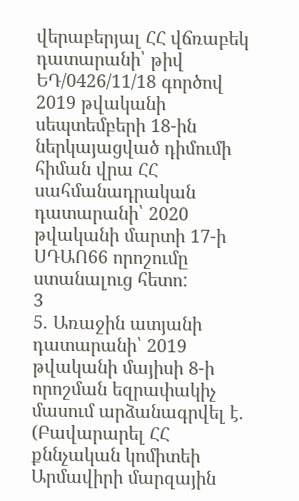վերաբերյալ ՀՀ վճռաբեկ դատարանի՝ թիվ ԵԴ/0426/11/18 գործով 2019 թվականի սեպտեմբերի 18-ին ներկայացված դիմումի հիման վրա ՀՀ սահմանադրական դատարանի՝ 2020 թվականի մարտի 17-ի ՍԴԱՈ66 որոշումը ստանալուց հետո:
3
5. Առաջին ատյանի դատարանի՝ 2019 թվականի մայիսի 8-ի որոշման եզրափակիչ մասում արձանագրվել է. (Բավարարել ՀՀ քննչական կոմիտեի Արմավիրի մարզային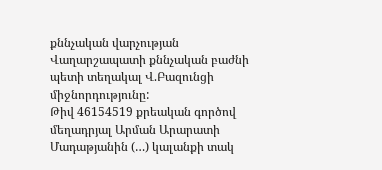քննչական վարչության Վաղարշապատի քննչական բաժնի պետի տեղակալ Վ.Բազունցի միջնորդությունը:
Թիվ 46154519 քրեական գործով մեղադրյալ Արման Արարատի Մադաթյանին (…) կալանքի տակ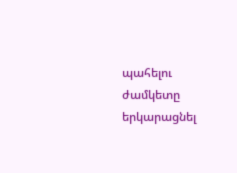պահելու ժամկետը երկարացնել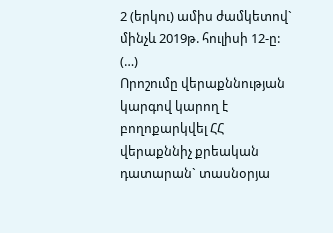2 (երկու) ամիս ժամկետով` մինչև 2019թ. հուլիսի 12-ը:
(…)
Որոշումը վերաքննության կարգով կարող է բողոքարկվել ՀՀ վերաքննիչ քրեական դատարան` տասնօրյա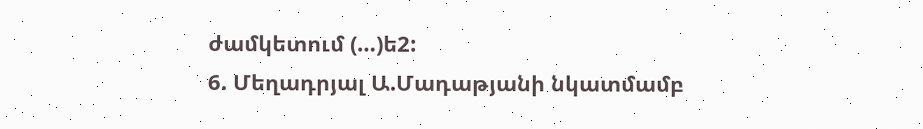ժամկետում (…)ե2:
6. Մեղադրյալ Ա.Մադաթյանի նկատմամբ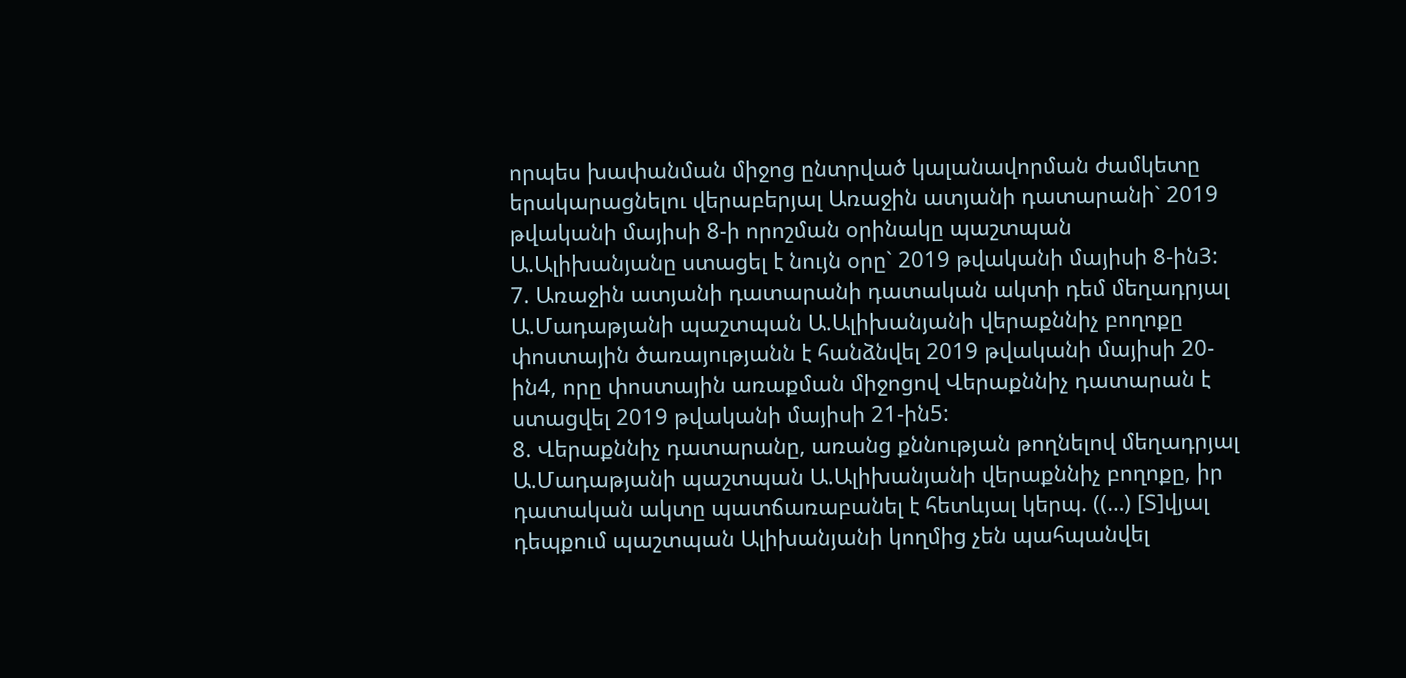որպես խափանման միջոց ընտրված կալանավորման ժամկետը երակարացնելու վերաբերյալ Առաջին ատյանի դատարանի` 2019 թվականի մայիսի 8-ի որոշման օրինակը պաշտպան Ա.Ալիխանյանը ստացել է նույն օրը` 2019 թվականի մայիսի 8-ին3:
7. Առաջին ատյանի դատարանի դատական ակտի դեմ մեղադրյալ Ա.Մադաթյանի պաշտպան Ա.Ալիխանյանի վերաքննիչ բողոքը փոստային ծառայությանն է հանձնվել 2019 թվականի մայիսի 20-ին4, որը փոստային առաքման միջոցով Վերաքննիչ դատարան է ստացվել 2019 թվականի մայիսի 21-ին5:
8. Վերաքննիչ դատարանը, առանց քննության թողնելով մեղադրյալ Ա.Մադաթյանի պաշտպան Ա.Ալիխանյանի վերաքննիչ բողոքը, իր դատական ակտը պատճառաբանել է հետևյալ կերպ. ((…) [Տ]վյալ դեպքում պաշտպան Ալիխանյանի կողմից չեն պահպանվել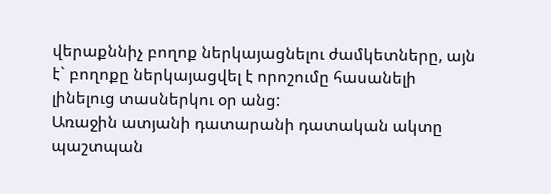վերաքննիչ բողոք ներկայացնելու ժամկետները, այն է` բողոքը ներկայացվել է որոշումը հասանելի լինելուց տասներկու օր անց:
Առաջին ատյանի դատարանի դատական ակտը պաշտպան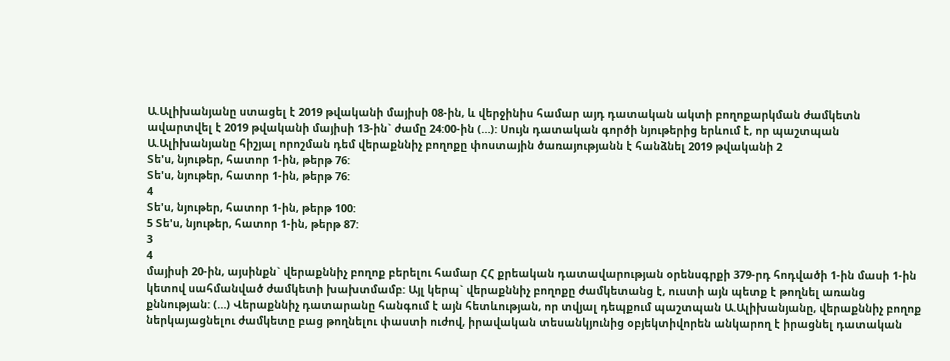Ա.Ալիխանյանը ստացել է 2019 թվականի մայիսի 08-ին, և վերջինիս համար այդ դատական ակտի բողոքարկման ժամկետն ավարտվել է 2019 թվականի մայիսի 13-ին` ժամը 24:00-ին (…): Սույն դատական գործի նյութերից երևում է, որ պաշտպան Ա.Ալիխանյանը հիշյալ որոշման դեմ վերաքննիչ բողոքը փոստային ծառայությանն է հանձնել 2019 թվականի 2
Տե'ս, նյութեր, հատոր 1-ին, թերթ 76:
Տե'ս, նյութեր, հատոր 1-ին, թերթ 76:
4
Տե'ս, նյութեր, հատոր 1-ին, թերթ 100:
5 Տե'ս, նյութեր, հատոր 1-ին, թերթ 87:
3
4
մայիսի 20-ին, այսինքն` վերաքննիչ բողոք բերելու համար ՀՀ քրեական դատավարության օրենսգրքի 379-րդ հոդվածի 1-ին մասի 1-ին կետով սահմանված ժամկետի խախտմամբ: Այլ կերպ` վերաքննիչ բողոքը ժամկետանց է, ուստի այն պետք է թողնել առանց քննության: (…) Վերաքննիչ դատարանը հանգում է այն հետևության, որ տվյալ դեպքում պաշտպան Ա.Ալիխանյանը, վերաքննիչ բողոք ներկայացնելու ժամկետը բաց թողնելու փաստի ուժով, իրավական տեսանկյունից օբյեկտիվորեն անկարող է իրացնել դատական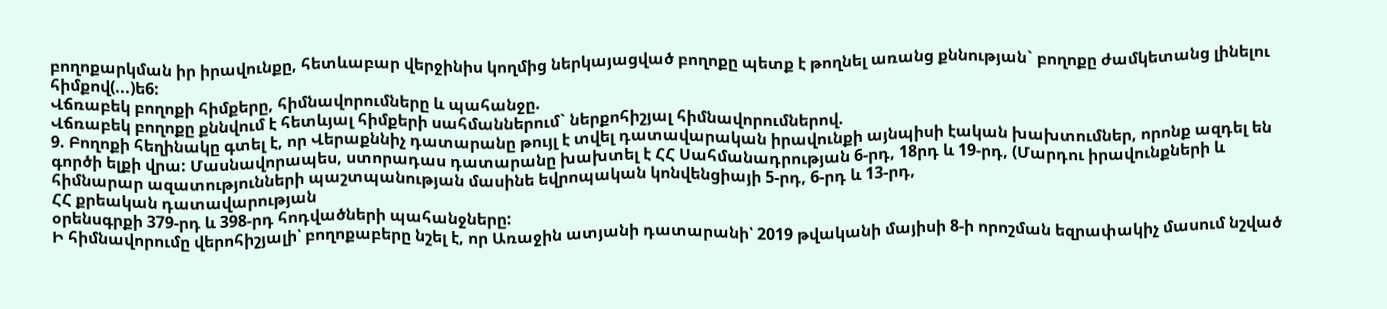բողոքարկման իր իրավունքը, հետևաբար վերջինիս կողմից ներկայացված բողոքը պետք է թողնել առանց քննության` բողոքը ժամկետանց լինելու հիմքով(...)ե6:
Վճռաբեկ բողոքի հիմքերը, հիմնավորումները և պահանջը.
Վճռաբեկ բողոքը քննվում է հետևյալ հիմքերի սահմաններում` ներքոհիշյալ հիմնավորումներով.
9. Բողոքի հեղինակը գտել է, որ Վերաքննիչ դատարանը թույլ է տվել դատավարական իրավունքի այնպիսի էական խախտումներ, որոնք ազդել են գործի ելքի վրա: Մասնավորապես, ստորադաս դատարանը խախտել է ՀՀ Սահմանադրության 6-րդ, 18րդ և 19-րդ, (Մարդու իրավունքների և հիմնարար ազատությունների պաշտպանության մասինե եվրոպական կոնվենցիայի 5-րդ, 6-րդ և 13-րդ,
ՀՀ քրեական դատավարության
օրենսգրքի 379-րդ և 398-րդ հոդվածների պահանջները:
Ի հիմնավորումը վերոհիշյալի՝ բողոքաբերը նշել է, որ Առաջին ատյանի դատարանի՝ 2019 թվականի մայիսի 8-ի որոշման եզրափակիչ մասում նշված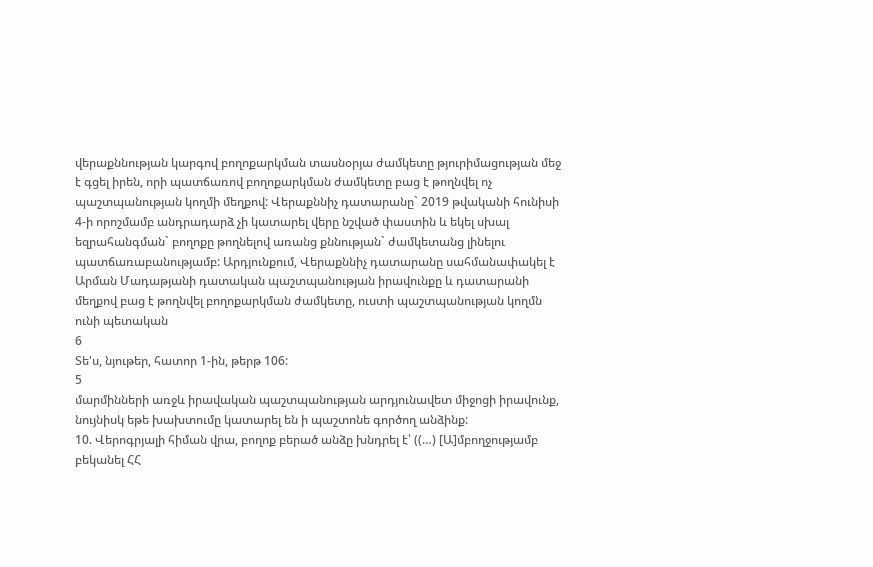վերաքննության կարգով բողոքարկման տասնօրյա ժամկետը թյուրիմացության մեջ է գցել իրեն, որի պատճառով բողոքարկման ժամկետը բաց է թողնվել ոչ պաշտպանության կողմի մեղքով: Վերաքննիչ դատարանը` 2019 թվականի հունիսի 4-ի որոշմամբ անդրադարձ չի կատարել վերը նշված փաստին և եկել սխալ եզրահանգման` բողոքը թողնելով առանց քննության` ժամկետանց լինելու պատճառաբանությամբ: Արդյունքում, Վերաքննիչ դատարանը սահմանափակել է Արման Մադաթյանի դատական պաշտպանության իրավունքը և դատարանի մեղքով բաց է թողնվել բողոքարկման ժամկետը, ուստի պաշտպանության կողմն ունի պետական
6
Տե'ս, նյութեր, հատոր 1-ին, թերթ 106:
5
մարմինների առջև իրավական պաշտպանության արդյունավետ միջոցի իրավունք, նույնիսկ եթե խախտումը կատարել են ի պաշտոնե գործող անձինք:
10. Վերոգրյալի հիման վրա, բողոք բերած անձը խնդրել է՝ ((…) [Ա]մբողջությամբ
բեկանել ՀՀ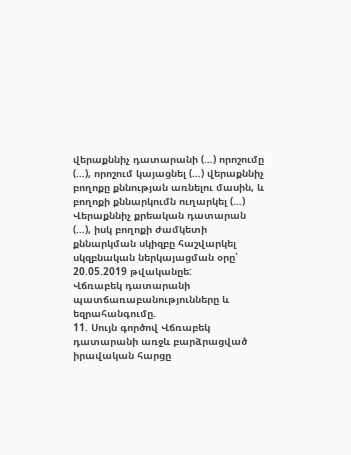վերաքննիչ դատարանի (…) որոշումը (…), որոշում կայացնել (…) վերաքննիչ բողոքը քննության առնելու մասին, և բողոքի քննարկումն ուղարկել (…) Վերաքննիչ քրեական դատարան (…), իսկ բողոքի ժամկետի քննարկման սկիզբը հաշվարկել սկզբնական ներկայացման օրը՝ 20.05.2019 թվականըե:
Վճռաբեկ դատարանի պատճառաբանությունները և եզրահանգումը.
11. Սույն գործով Վճռաբեկ դատարանի առջև բարձրացված իրավական հարցը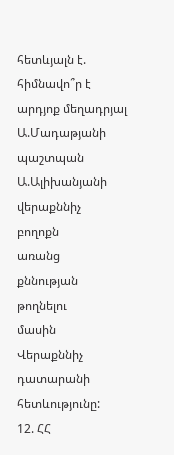հետևյալն է. հիմնավո՞ր է արդյոք մեղադրյալ Ա.Մադաթյանի պաշտպան Ա.Ալիխանյանի վերաքննիչ
բողոքն
առանց
քննության
թողնելու
մասին
Վերաքննիչ
դատարանի
հետևությունը:
12. ՀՀ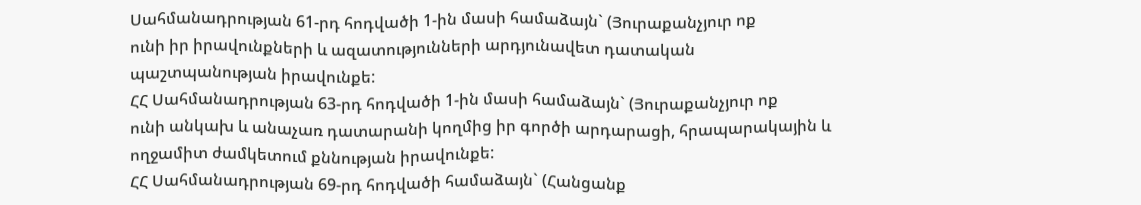Սահմանադրության 61-րդ հոդվածի 1-ին մասի համաձայն` (Յուրաքանչյուր ոք
ունի իր իրավունքների և ազատությունների արդյունավետ դատական պաշտպանության իրավունքե:
ՀՀ Սահմանադրության 63-րդ հոդվածի 1-ին մասի համաձայն` (Յուրաքանչյուր ոք
ունի անկախ և անաչառ դատարանի կողմից իր գործի արդարացի, հրապարակային և ողջամիտ ժամկետում քննության իրավունքե:
ՀՀ Սահմանադրության 69-րդ հոդվածի համաձայն` (Հանցանք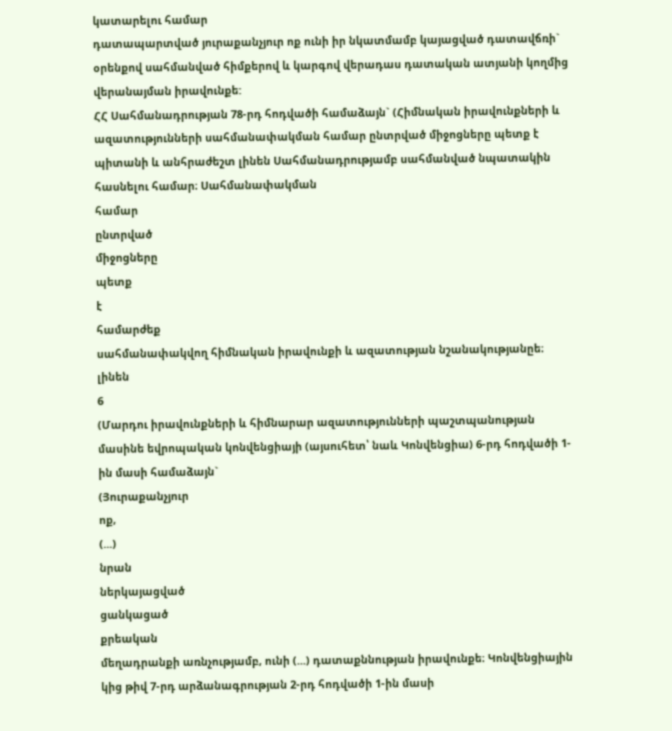կատարելու համար
դատապարտված յուրաքանչյուր ոք ունի իր նկատմամբ կայացված դատավճռի` օրենքով սահմանված հիմքերով և կարգով վերադաս դատական ատյանի կողմից վերանայման իրավունքե:
ՀՀ Սահմանադրության 78-րդ հոդվածի համաձայն` (Հիմնական իրավունքների և
ազատությունների սահմանափակման համար ընտրված միջոցները պետք է պիտանի և անհրաժեշտ լինեն Սահմանադրությամբ սահմանված նպատակին հասնելու համար։ Սահմանափակման
համար
ընտրված
միջոցները
պետք
է
համարժեք
սահմանափակվող հիմնական իրավունքի և ազատության նշանակությանըե։
լինեն
6
(Մարդու իրավունքների և հիմնարար ազատությունների պաշտպանության մասինե եվրոպական կոնվենցիայի (այսուհետ՝ նաև Կոնվենցիա) 6-րդ հոդվածի 1-ին մասի համաձայն`
(Յուրաքանչյուր
ոք,
(...)
նրան
ներկայացված
ցանկացած
քրեական
մեղադրանքի առնչությամբ, ունի (...) դատաքննության իրավունքե։ Կոնվենցիային կից թիվ 7-րդ արձանագրության 2-րդ հոդվածի 1-ին մասի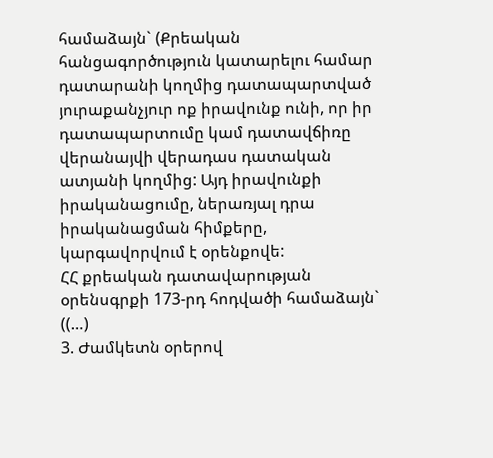համաձայն` (Քրեական հանցագործություն կատարելու համար դատարանի կողմից դատապարտված
յուրաքանչյուր ոք իրավունք ունի, որ իր դատապարտումը կամ դատավճիռը վերանայվի վերադաս դատական ատյանի կողմից: Այդ իրավունքի իրականացումը, ներառյալ դրա իրականացման հիմքերը, կարգավորվում է օրենքովե:
ՀՀ քրեական դատավարության օրենսգրքի 173-րդ հոդվածի համաձայն` ((…)
3. Ժամկետն օրերով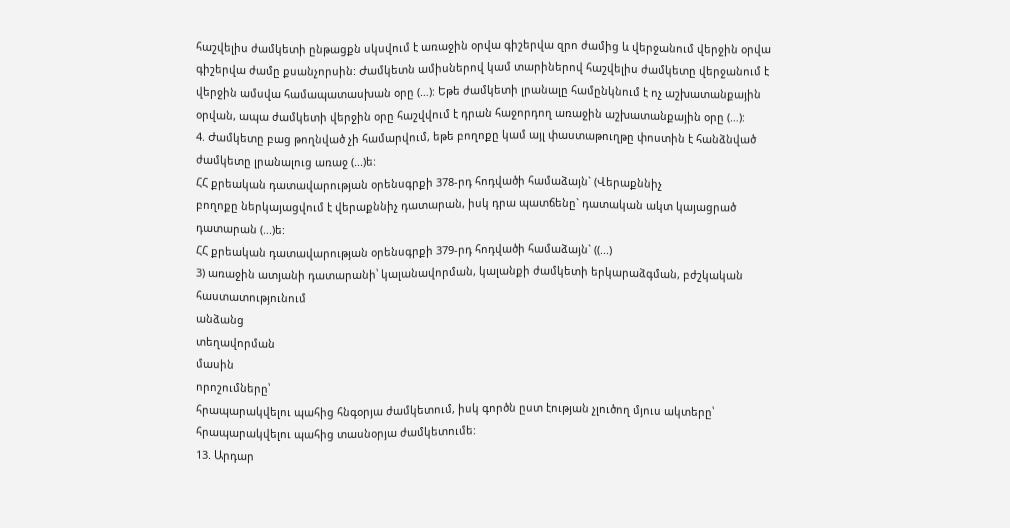հաշվելիս ժամկետի ընթացքն սկսվում է առաջին օրվա գիշերվա զրո ժամից և վերջանում վերջին օրվա գիշերվա ժամը քսանչորսին: Ժամկետն ամիսներով կամ տարիներով հաշվելիս ժամկետը վերջանում է վերջին ամսվա համապատասխան օրը (…): Եթե ժամկետի լրանալը համընկնում է ոչ աշխատանքային օրվան, ապա ժամկետի վերջին օրը հաշվվում է դրան հաջորդող առաջին աշխատանքային օրը (…):
4. Ժամկետը բաց թողնված չի համարվում, եթե բողոքը կամ այլ փաստաթուղթը փոստին է հանձնված ժամկետը լրանալուց առաջ (...)ե:
ՀՀ քրեական դատավարության օրենսգրքի 378-րդ հոդվածի համաձայն` (Վերաքննիչ
բողոքը ներկայացվում է վերաքննիչ դատարան, իսկ դրա պատճենը` դատական ակտ կայացրած դատարան (...)ե:
ՀՀ քրեական դատավարության օրենսգրքի 379-րդ հոդվածի համաձայն` ((...)
3) առաջին ատյանի դատարանի՝ կալանավորման, կալանքի ժամկետի երկարաձգման, բժշկական
հաստատությունում
անձանց
տեղավորման
մասին
որոշումները՝
հրապարակվելու պահից հնգօրյա ժամկետում, իսկ գործն ըստ էության չլուծող մյուս ակտերը՝ հրապարակվելու պահից տասնօրյա ժամկետումե:
13. Արդար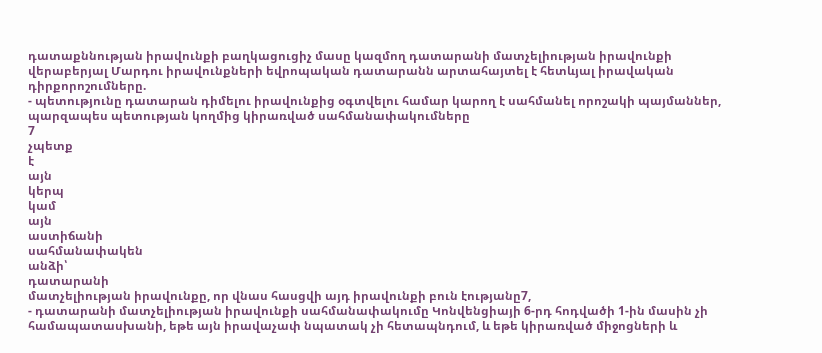դատաքննության իրավունքի բաղկացուցիչ մասը կազմող դատարանի մատչելիության իրավունքի վերաբերյալ Մարդու իրավունքների եվրոպական դատարանն արտահայտել է հետևյալ իրավական դիրքորոշումները.
- պետությունը դատարան դիմելու իրավունքից օգտվելու համար կարող է սահմանել որոշակի պայմաններ, պարզապես պետության կողմից կիրառված սահմանափակումները
7
չպետք
է
այն
կերպ
կամ
այն
աստիճանի
սահմանափակեն
անձի՝
դատարանի
մատչելիության իրավունքը, որ վնաս հասցվի այդ իրավունքի բուն էությանը7,
- դատարանի մատչելիության իրավունքի սահմանափակումը Կոնվենցիայի 6-րդ հոդվածի 1-ին մասին չի համապատասխանի, եթե այն իրավաչափ նպատակ չի հետապնդում, և եթե կիրառված միջոցների և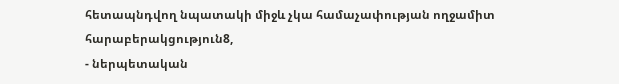հետապնդվող նպատակի միջև չկա համաչափության ողջամիտ հարաբերակցություն8,
- ներպետական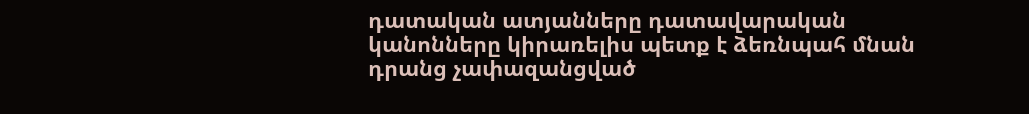դատական ատյանները դատավարական կանոնները կիրառելիս պետք է ձեռնպահ մնան դրանց չափազանցված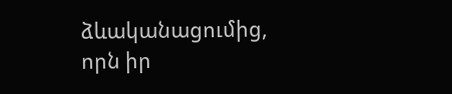ձևականացումից, որն իր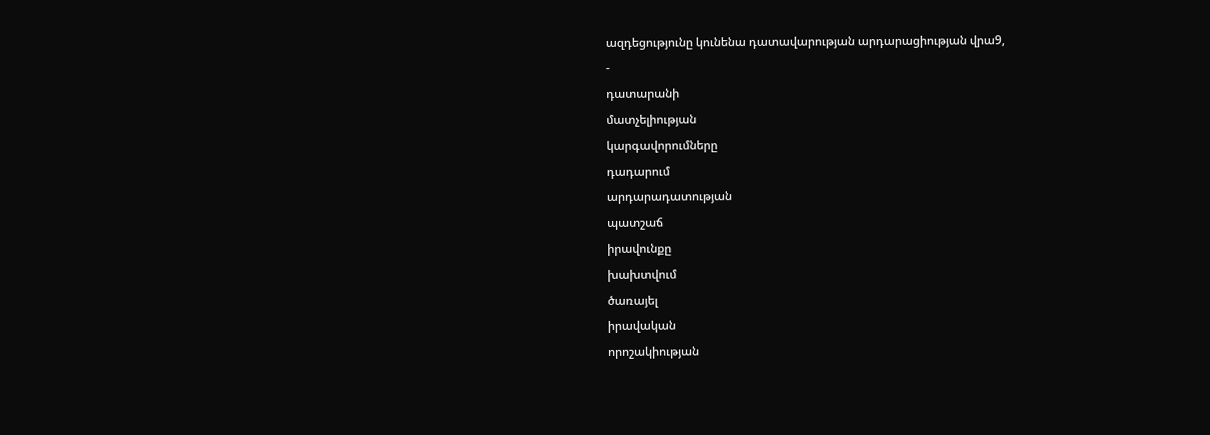ազդեցությունը կունենա դատավարության արդարացիության վրա9,
-
դատարանի
մատչելիության
կարգավորումները
դադարում
արդարադատության
պատշաճ
իրավունքը
խախտվում
ծառայել
իրավական
որոշակիության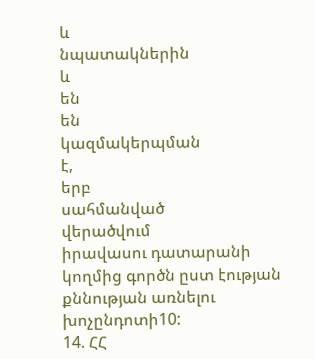և
նպատակներին
և
են
են
կազմակերպման
է,
երբ
սահմանված
վերածվում
իրավասու դատարանի կողմից գործն ըստ էության քննության առնելու խոչընդոտի10:
14. ՀՀ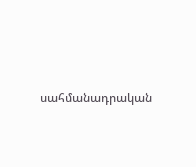սահմանադրական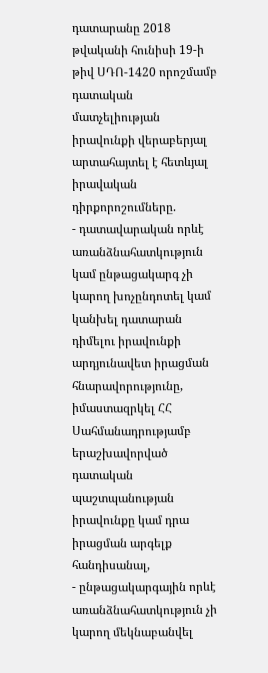դատարանը 2018 թվականի հունիսի 19-ի թիվ ՍԴՈ-1420 որոշմամբ դատական մատչելիության իրավունքի վերաբերյալ արտահայտել է հետևյալ իրավական դիրքորոշումները.
- դատավարական որևէ առանձնահատկություն կամ ընթացակարգ չի կարող խոչընդոտել կամ կանխել դատարան դիմելու իրավունքի արդյունավետ իրացման հնարավորությունը, իմաստազրկել ՀՀ Սահմանադրությամբ երաշխավորված դատական պաշտպանության իրավունքը կամ դրա իրացման արգելք հանդիսանալ,
- ընթացակարգային որևէ առանձնահատկություն չի կարող մեկնաբանվել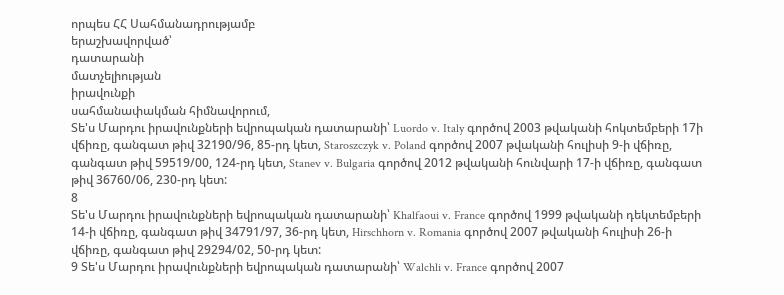որպես ՀՀ Սահմանադրությամբ
երաշխավորված՝
դատարանի
մատչելիության
իրավունքի
սահմանափակման հիմնավորում,
Տե'ս Մարդու իրավունքների եվրոպական դատարանի՝ Luordo v. Italy գործով 2003 թվականի հոկտեմբերի 17ի վճիռը, գանգատ թիվ 32190/96, 85-րդ կետ, Staroszczyk v. Poland գործով 2007 թվականի հուլիսի 9-ի վճիռը, գանգատ թիվ 59519/00, 124-րդ կետ, Stanev v. Bulgaria գործով 2012 թվականի հունվարի 17-ի վճիռը, գանգատ թիվ 36760/06, 230-րդ կետ:
8
Տե'ս Մարդու իրավունքների եվրոպական դատարանի՝ Khalfaoui v. France գործով 1999 թվականի դեկտեմբերի 14-ի վճիռը, գանգատ թիվ 34791/97, 36-րդ կետ, Hirschhorn v. Romania գործով 2007 թվականի հուլիսի 26-ի վճիռը, գանգատ թիվ 29294/02, 50-րդ կետ:
9 Տե'ս Մարդու իրավունքների եվրոպական դատարանի՝ Walchli v. France գործով 2007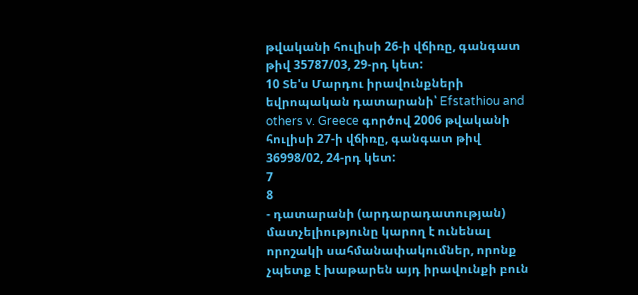թվականի հուլիսի 26-ի վճիռը, գանգատ թիվ 35787/03, 29-րդ կետ:
10 Տե'ս Մարդու իրավունքների եվրոպական դատարանի՝ Efstathiou and others v. Greece գործով 2006 թվականի հուլիսի 27-ի վճիռը, գանգատ թիվ 36998/02, 24-րդ կետ:
7
8
- դատարանի (արդարադատության) մատչելիությունը կարող է ունենալ որոշակի սահմանափակումներ, որոնք չպետք է խաթարեն այդ իրավունքի բուն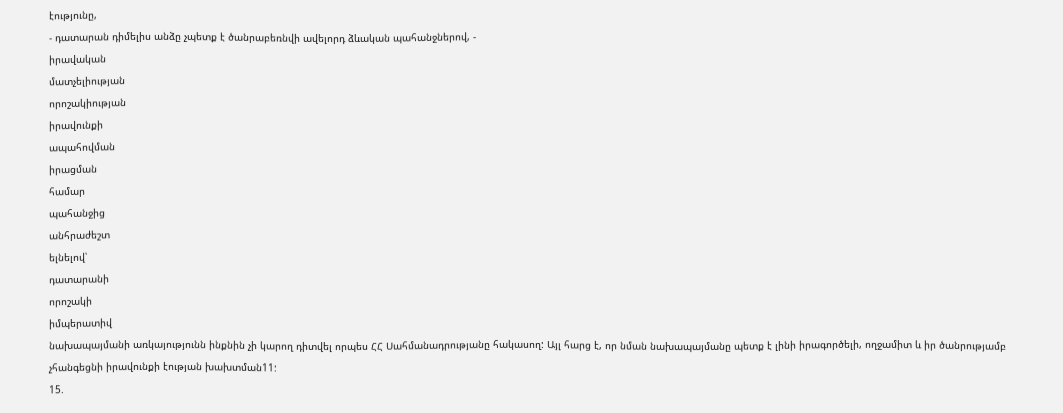էությունը,
- դատարան դիմելիս անձը չպետք է ծանրաբեռնվի ավելորդ ձևական պահանջներով, -
իրավական
մատչելիության
որոշակիության
իրավունքի
ապահովման
իրացման
համար
պահանջից
անհրաժեշտ
ելնելով՝
դատարանի
որոշակի
իմպերատիվ
նախապայմանի առկայությունն ինքնին չի կարող դիտվել որպես ՀՀ Սահմանադրությանը հակասող: Այլ հարց է, որ նման նախապայմանը պետք է լինի իրագործելի, ողջամիտ և իր ծանրությամբ չհանգեցնի իրավունքի էության խախտման11:
15.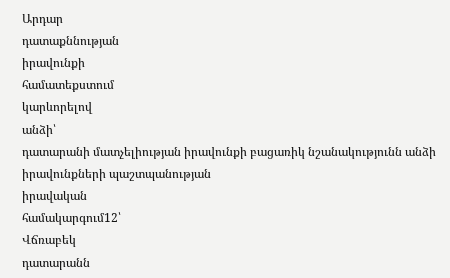Արդար
դատաքննության
իրավունքի
համատեքստում
կարևորելով
անձի՝
դատարանի մատչելիության իրավունքի բացառիկ նշանակությունն անձի իրավունքների պաշտպանության
իրավական
համակարգում12՝
Վճռաբեկ
դատարանն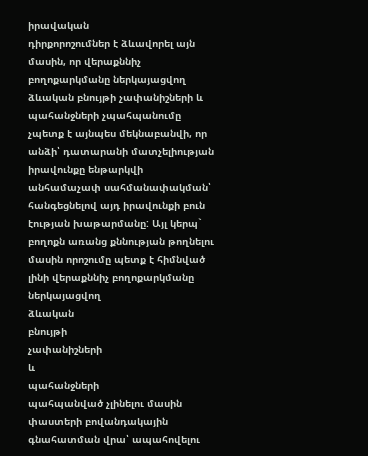իրավական
դիրքորոշումներ է ձևավորել այն մասին, որ վերաքննիչ բողոքարկմանը ներկայացվող ձևական բնույթի չափանիշների և պահանջների չպահպանումը չպետք է այնպես մեկնաբանվի, որ անձի՝ դատարանի մատչելիության իրավունքը ենթարկվի անհամաչափ սահմանափակման՝ հանգեցնելով այդ իրավունքի բուն էության խաթարմանը: Այլ կերպ` բողոքն առանց քննության թողնելու մասին որոշումը պետք է հիմնված լինի վերաքննիչ բողոքարկմանը
ներկայացվող
ձևական
բնույթի
չափանիշների
և
պահանջների
պահպանված չլինելու մասին փաստերի բովանդակային գնահատման վրա՝ ապահովելու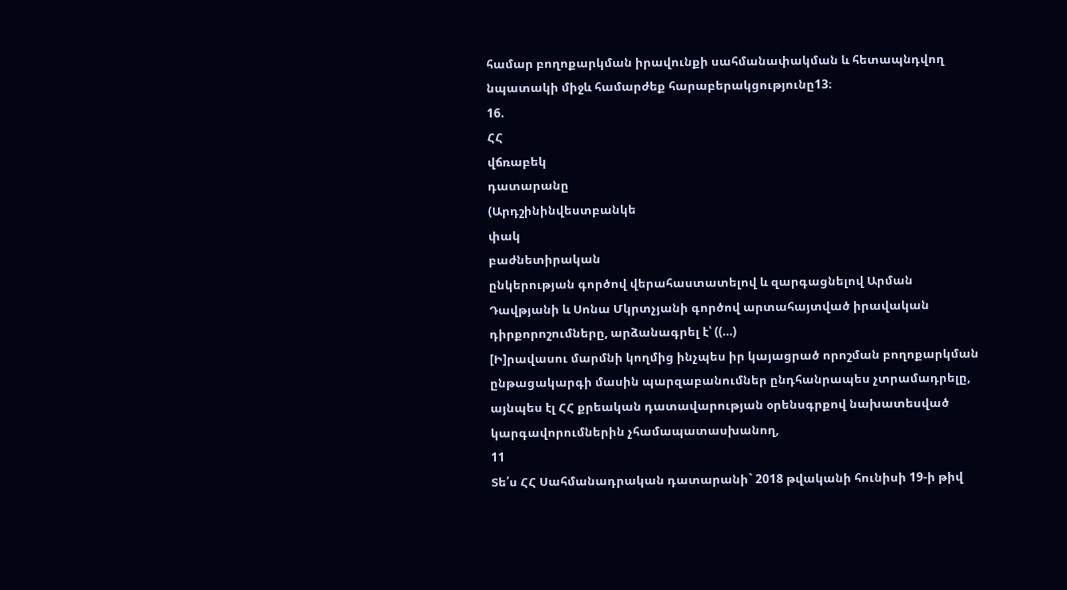համար բողոքարկման իրավունքի սահմանափակման և հետապնդվող նպատակի միջև համարժեք հարաբերակցությունը13։
16.
ՀՀ
վճռաբեկ
դատարանը
(Արդշինինվեստբանկե
փակ
բաժնետիրական
ընկերության գործով վերահաստատելով և զարգացնելով Արման Դավթյանի և Սոնա Մկրտչյանի գործով արտահայտված իրավական դիրքորոշումները, արձանագրել է՝ ((…)
[Ի]րավասու մարմնի կողմից ինչպես իր կայացրած որոշման բողոքարկման ընթացակարգի մասին պարզաբանումներ ընդհանրապես չտրամադրելը, այնպես էլ ՀՀ քրեական դատավարության օրենսգրքով նախատեսված կարգավորումներին չհամապատասխանող,
11
Տե՛ս ՀՀ Սահմանադրական դատարանի` 2018 թվականի հունիսի 19-ի թիվ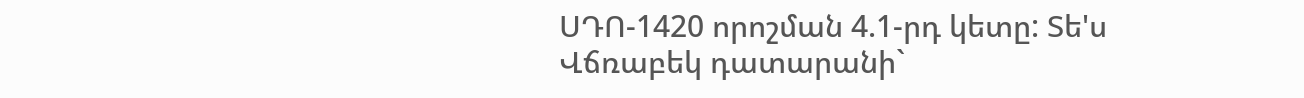ՍԴՈ-1420 որոշման 4.1-րդ կետը: Տե'ս Վճռաբեկ դատարանի`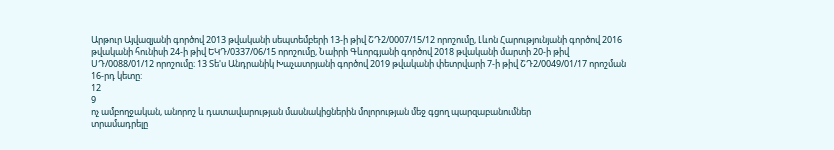Արթուր Այվազյանի գործով 2013 թվականի սեպտեմբերի 13-ի թիվ ՇԴ2/0007/15/12 որոշումը, Լևոն Հարությունյանի գործով 2016 թվականի հունիսի 24-ի թիվ ԵԿԴ/0337/06/15 որոշումը, Նաիրի Գևորգյանի գործով 2018 թվականի մարտի 20-ի թիվ ՍԴ/0088/01/12 որոշումը։ 13 Տե'ս Անդրանիկ Խաչատրյանի գործով 2019 թվականի փետրվարի 7-ի թիվ ՇԴ2/0049/01/17 որոշման 16-րդ կետը:
12
9
ոչ ամբողջական, անորոշ և դատավարության մասնակիցներին մոլորության մեջ գցող պարզաբանումներ
տրամադրելը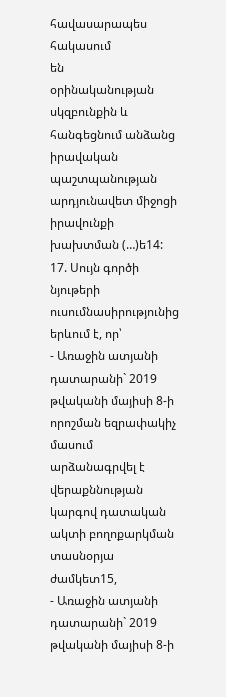հավասարապես
հակասում
են
օրինականության
սկզբունքին և հանգեցնում անձանց իրավական պաշտպանության արդյունավետ միջոցի իրավունքի խախտման (…)ե14:
17. Սույն գործի նյութերի ուսումնասիրությունից երևում է, որ՝
- Առաջին ատյանի դատարանի` 2019 թվականի մայիսի 8-ի որոշման եզրափակիչ մասում արձանագրվել է վերաքննության կարգով դատական ակտի բողոքարկման տասնօրյա ժամկետ15,
- Առաջին ատյանի դատարանի` 2019 թվականի մայիսի 8-ի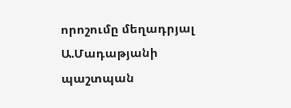որոշումը մեղադրյալ Ա.Մադաթյանի պաշտպան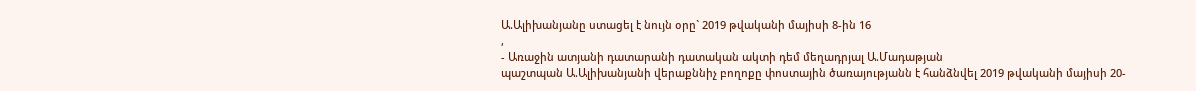Ա.Ալիխանյանը ստացել է նույն օրը` 2019 թվականի մայիսի 8-ին 16
,
- Առաջին ատյանի դատարանի դատական ակտի դեմ մեղադրյալ Ա.Մադաթյան
պաշտպան Ա.Ալիխանյանի վերաքննիչ բողոքը փոստային ծառայությանն է հանձնվել 2019 թվականի մայիսի 20-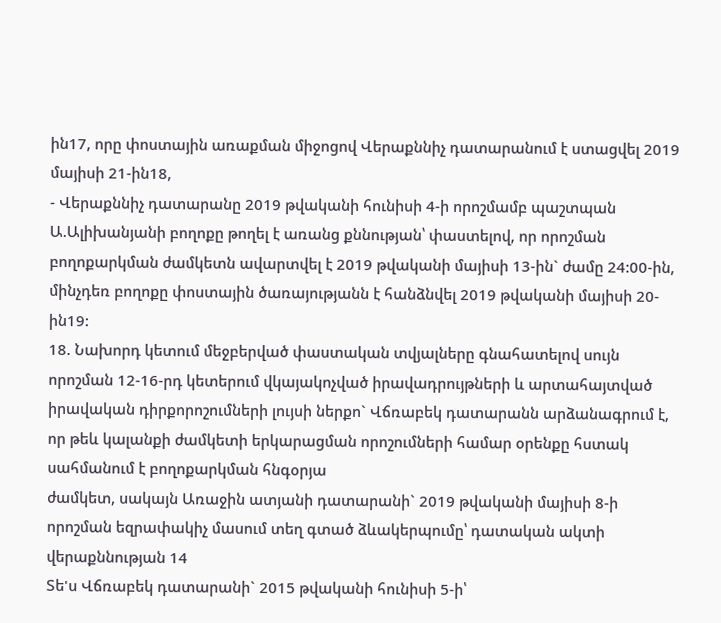ին17, որը փոստային առաքման միջոցով Վերաքննիչ դատարանում է ստացվել 2019 մայիսի 21-ին18,
- Վերաքննիչ դատարանը 2019 թվականի հունիսի 4-ի որոշմամբ պաշտպան Ա.Ալիխանյանի բողոքը թողել է առանց քննության՝ փաստելով, որ որոշման բողոքարկման ժամկետն ավարտվել է 2019 թվականի մայիսի 13-ին` ժամը 24:00-ին, մինչդեռ բողոքը փոստային ծառայությանն է հանձնվել 2019 թվականի մայիսի 20-ին19:
18. Նախորդ կետում մեջբերված փաստական տվյալները գնահատելով սույն որոշման 12-16-րդ կետերում վկայակոչված իրավադրույթների և արտահայտված իրավական դիրքորոշումների լույսի ներքո` Վճռաբեկ դատարանն արձանագրում է, որ թեև կալանքի ժամկետի երկարացման որոշումների համար օրենքը հստակ սահմանում է բողոքարկման հնգօրյա
ժամկետ, սակայն Առաջին ատյանի դատարանի` 2019 թվականի մայիսի 8-ի
որոշման եզրափակիչ մասում տեղ գտած ձևակերպումը՝ դատական ակտի վերաքննության 14
Տե'ս Վճռաբեկ դատարանի` 2015 թվականի հունիսի 5-ի՝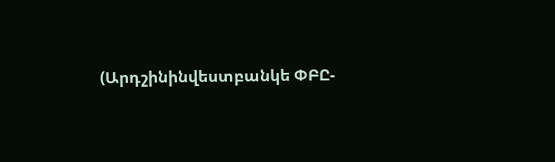(Արդշինինվեստբանկե ՓԲԸ-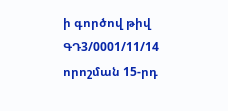ի գործով թիվ ԳԴ3/0001/11/14 որոշման 15-րդ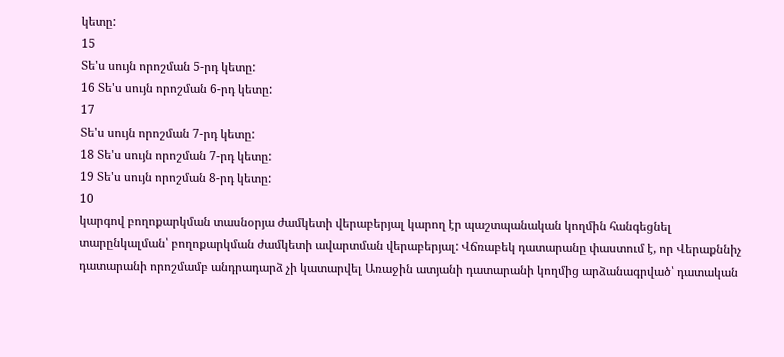կետը:
15
Տե'ս սույն որոշման 5-րդ կետը:
16 Տե'ս սույն որոշման 6-րդ կետը:
17
Տե'ս սույն որոշման 7-րդ կետը:
18 Տե'ս սույն որոշման 7-րդ կետը:
19 Տե'ս սույն որոշման 8-րդ կետը:
10
կարգով բողոքարկման տասնօրյա ժամկետի վերաբերյալ կարող էր պաշտպանական կողմին հանգեցնել տարընկալման՝ բողոքարկման ժամկետի ավարտման վերաբերյալ: Վճռաբեկ դատարանը փաստում է, որ Վերաքննիչ դատարանի որոշմամբ անդրադարձ չի կատարվել Առաջին ատյանի դատարանի կողմից արձանագրված՝ դատական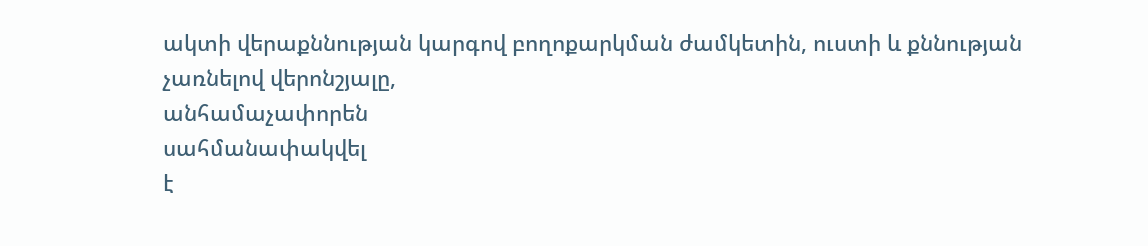ակտի վերաքննության կարգով բողոքարկման ժամկետին, ուստի և քննության չառնելով վերոնշյալը,
անհամաչափորեն
սահմանափակվել
է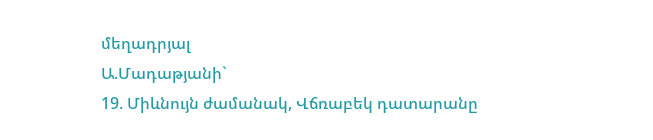մեղադրյալ
Ա.Մադաթյանի`
19. Միևնույն ժամանակ, Վճռաբեկ դատարանը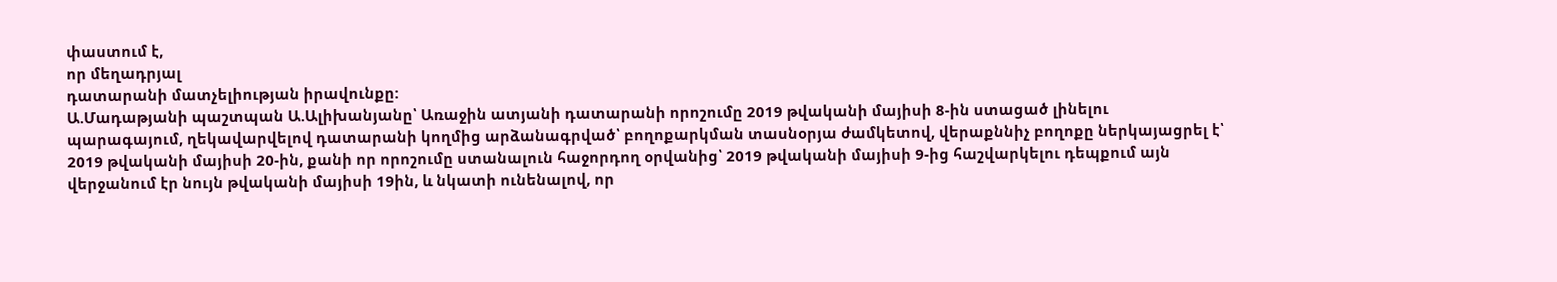փաստում է,
որ մեղադրյալ
դատարանի մատչելիության իրավունքը:
Ա.Մադաթյանի պաշտպան Ա.Ալիխանյանը՝ Առաջին ատյանի դատարանի որոշումը 2019 թվականի մայիսի 8-ին ստացած լինելու պարագայում, ղեկավարվելով դատարանի կողմից արձանագրված՝ բողոքարկման տասնօրյա ժամկետով, վերաքննիչ բողոքը ներկայացրել է՝ 2019 թվականի մայիսի 20-ին, քանի որ որոշումը ստանալուն հաջորդող օրվանից՝ 2019 թվականի մայիսի 9-ից հաշվարկելու դեպքում այն վերջանում էր նույն թվականի մայիսի 19ին, և նկատի ունենալով, որ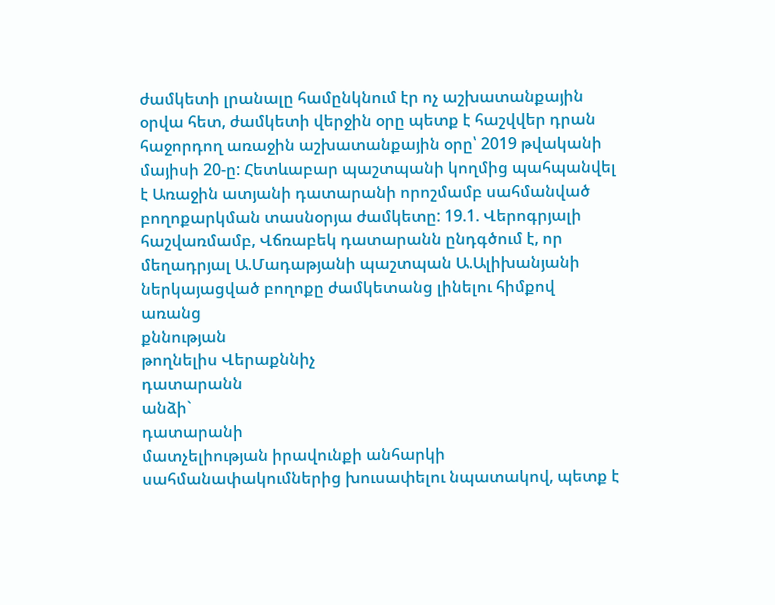ժամկետի լրանալը համընկնում էր ոչ աշխատանքային օրվա հետ, ժամկետի վերջին օրը պետք է հաշվվեր դրան հաջորդող առաջին աշխատանքային օրը՝ 2019 թվականի մայիսի 20-ը: Հետևաբար պաշտպանի կողմից պահպանվել է Առաջին ատյանի դատարանի որոշմամբ սահմանված բողոքարկման տասնօրյա ժամկետը: 19.1. Վերոգրյալի հաշվառմամբ, Վճռաբեկ դատարանն ընդգծում է, որ մեղադրյալ Ա.Մադաթյանի պաշտպան Ա.Ալիխանյանի ներկայացված բողոքը ժամկետանց լինելու հիմքով
առանց
քննության
թողնելիս Վերաքննիչ
դատարանն
անձի`
դատարանի
մատչելիության իրավունքի անհարկի սահմանափակումներից խուսափելու նպատակով, պետք է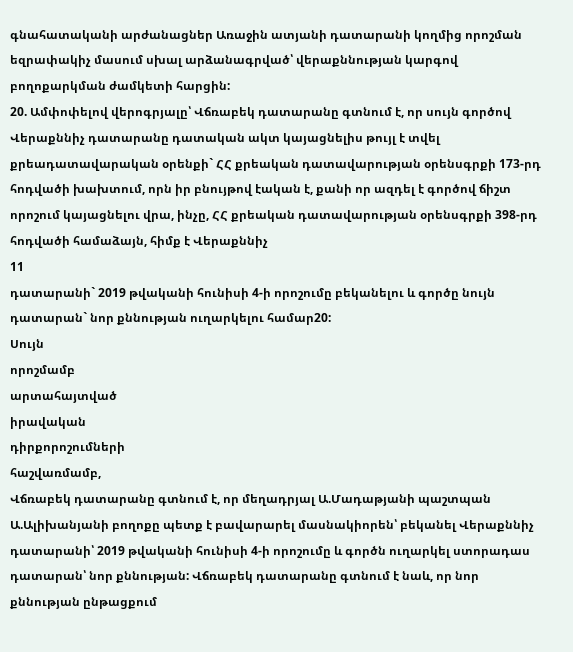գնահատականի արժանացներ Առաջին ատյանի դատարանի կողմից որոշման եզրափակիչ մասում սխալ արձանագրված՝ վերաքննության կարգով բողոքարկման ժամկետի հարցին:
20. Ամփոփելով վերոգրյալը՝ Վճռաբեկ դատարանը գտնում է, որ սույն գործով Վերաքննիչ դատարանը դատական ակտ կայացնելիս թույլ է տվել քրեադատավարական օրենքի` ՀՀ քրեական դատավարության օրենսգրքի 173-րդ հոդվածի խախտում, որն իր բնույթով էական է, քանի որ ազդել է գործով ճիշտ որոշում կայացնելու վրա, ինչը, ՀՀ քրեական դատավարության օրենսգրքի 398-րդ հոդվածի համաձայն, հիմք է Վերաքննիչ
11
դատարանի` 2019 թվականի հունիսի 4-ի որոշումը բեկանելու և գործը նույն դատարան` նոր քննության ուղարկելու համար20:
Սույն
որոշմամբ
արտահայտված
իրավական
դիրքորոշումների
հաշվառմամբ,
Վճռաբեկ դատարանը գտնում է, որ մեղադրյալ Ա.Մադաթյանի պաշտպան Ա.Ալիխանյանի բողոքը պետք է բավարարել մասնակիորեն՝ բեկանել Վերաքննիչ դատարանի՝ 2019 թվականի հունիսի 4-ի որոշումը և գործն ուղարկել ստորադաս դատարան՝ նոր քննության: Վճռաբեկ դատարանը գտնում է նաև, որ նոր քննության ընթացքում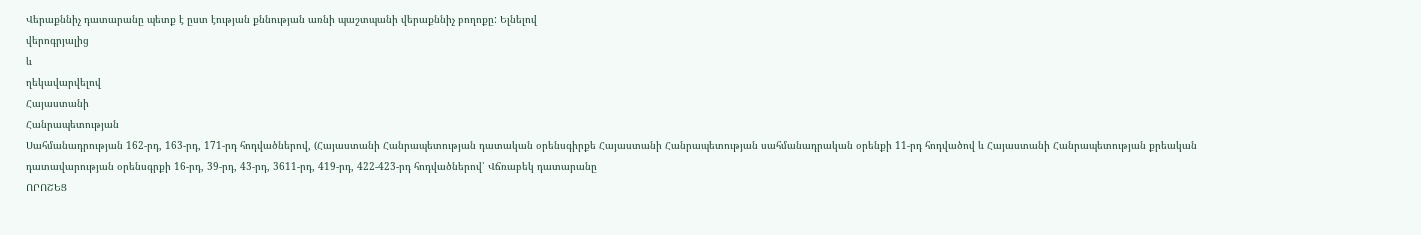Վերաքննիչ դատարանը պետք է ըստ էության քննության առնի պաշտպանի վերաքննիչ բողոքը: Ելնելով
վերոգրյալից
և
ղեկավարվելով
Հայաստանի
Հանրապետության
Սահմանադրության 162-րդ, 163-րդ, 171-րդ հոդվածներով, (Հայաստանի Հանրապետության դատական օրենսգիրքե Հայաստանի Հանրապետության սահմանադրական օրենքի 11-րդ հոդվածով և Հայաստանի Հանրապետության քրեական դատավարության օրենսգրքի 16-րդ, 39-րդ, 43-րդ, 3611-րդ, 419-րդ, 422-423-րդ հոդվածներով՝ Վճռաբեկ դատարանը
ՈՐՈՇԵՑ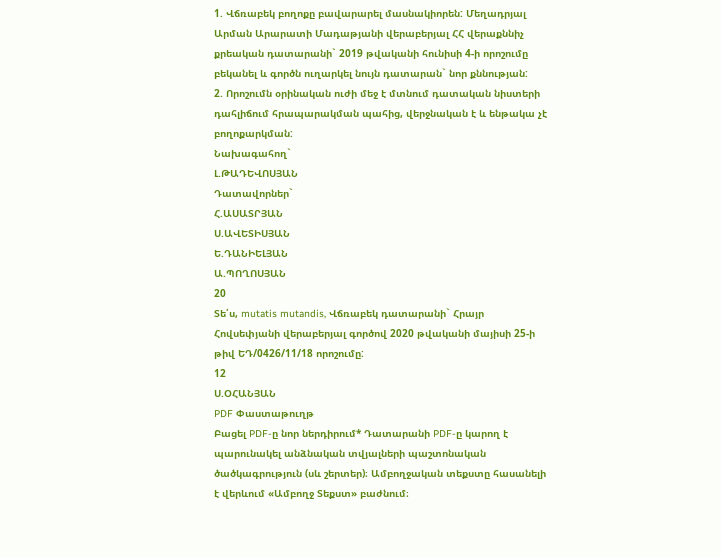1. Վճռաբեկ բողոքը բավարարել մասնակիորեն: Մեղադրյալ Արման Արարատի Մադաթյանի վերաբերյալ ՀՀ վերաքննիչ քրեական դատարանի` 2019 թվականի հունիսի 4-ի որոշումը բեկանել և գործն ուղարկել նույն դատարան` նոր քննության:
2. Որոշումն օրինական ուժի մեջ է մտնում դատական նիստերի դահլիճում հրապարակման պահից, վերջնական է և ենթակա չէ բողոքարկման:
Նախագահող`
Լ.ԹԱԴԵՎՈՍՅԱՆ
Դատավորներ`
Հ.ԱՍԱՏՐՅԱՆ
Ս.ԱՎԵՏԻՍՅԱՆ
Ե.ԴԱՆԻԵԼՅԱՆ
Ա.ՊՈՂՈՍՅԱՆ
20
Տե՛ս, mutatis mutandis, Վճռաբեկ դատարանի` Հրայր Հովսեփյանի վերաբերյալ գործով 2020 թվականի մայիսի 25-ի թիվ ԵԴ/0426/11/18 որոշումը:
12
Ս.ՕՀԱՆՅԱՆ
PDF Փաստաթուղթ
Բացել PDF-ը նոր ներդիրում* Դատարանի PDF-ը կարող է պարունակել անձնական տվյալների պաշտոնական ծածկագրություն (սև շերտեր)։ Ամբողջական տեքստը հասանելի է վերևում «Ամբողջ Տեքստ» բաժնում։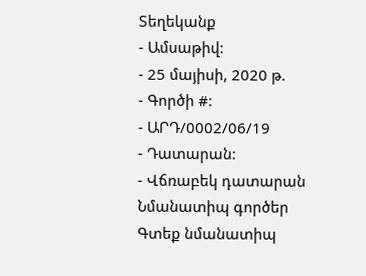Տեղեկանք
- Ամսաթիվ:
- 25 մայիսի, 2020 թ.
- Գործի #:
- ԱՐԴ/0002/06/19
- Դատարան:
- Վճռաբեկ դատարան
Նմանատիպ գործեր
Գտեք նմանատիպ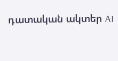դատական ակտեր AI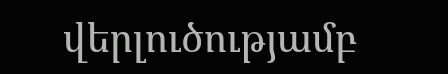վերլուծությամբ